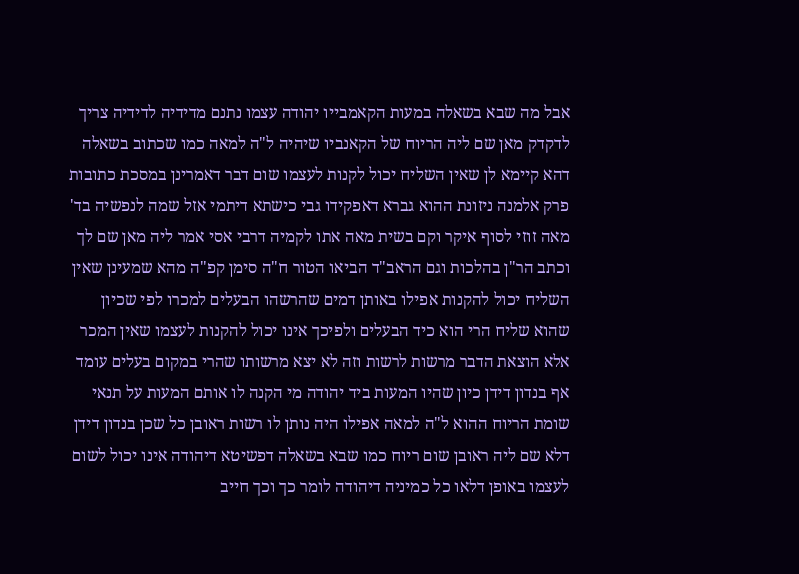אבל מה שבא בשאלה במעות הקאמבייו יהודה עצמו נתנם מדידיה לדידיה צריך לדקדק מאן שם ליה הריוח של הקאנביו שיהיה ל"ה למאה כמו שכתוב בשאלה דהא קיימא לן שאין השליח יכול לקנות לעצמו שום דבר דאמרינן במסכת כתובות פרק אלמנה ניזונת ההוא גברא דאפקידו גבי כישתא דיתמי אזל שמה לנפשיה בד' מאה זוזי לסוף איקר וקם בשית מאה אתו לקמיה דרבי אסי אמר ליה מאן שם לך וכתב הר"ן בהלכות וגם הראב"ד הביאו הטור ח"ה סימן קפ"ה מהא שמעינן שאין השליח יכול להקנות אפילו באותן דמים שהרשהו הבעלים למכרו לפי שכיון שהוא שליח הרי הוא כיד הבעלים ולפיכך אינו יכול להקנות לעצמו שאין המכר אלא הוצאת הדבר מרשות לרשות וזה לא יצא מרשותו שהרי במקום בעלים עומד אף בנדון דידן כיון שהיו המעות ביד יהודה מי הקנה לו אותם המעות על תנאי שומת הריוח ההוא ל"ה למאה אפילו היה נותן לו רשות ראובן כל שכן בנדון דידן דלא שם ליה ראובן שום ריוח כמו שבא בשאלה דפשיטא דיהודה אינו יכול לשום לעצמו באופן דלאו כל כמיניה דיהודה לומר כך וכך חייב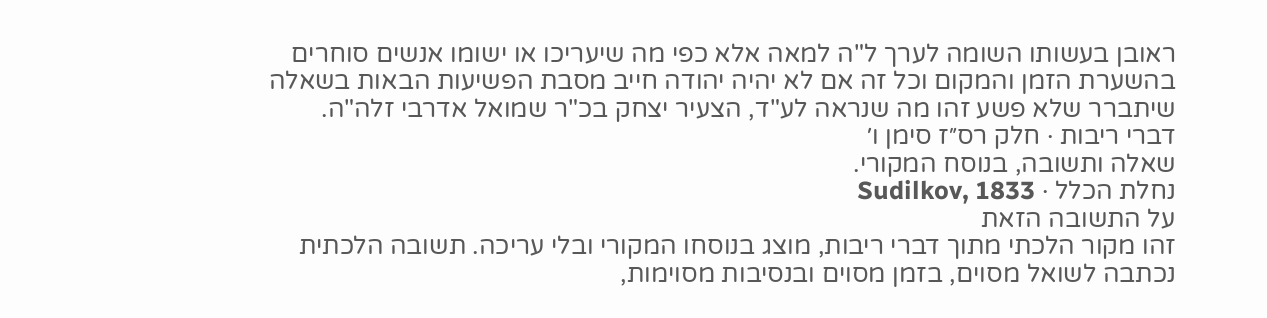ראובן בעשותו השומה לערך ל"ה למאה אלא כפי מה שיעריכו או ישומו אנשים סוחרים בהשערת הזמן והמקום וכל זה אם לא יהיה יהודה חייב מסבת הפשיעות הבאות בשאלה שיתברר שלא פשע זהו מה שנראה לע"ד, הצעיר יצחק בכ"ר שמואל אדרבי זלה"ה.
דברי ריבות · חלק רס״ז סימן ו׳
שאלה ותשובה, בנוסח המקורי.
נחלת הכלל · Sudilkov, 1833
על התשובה הזאת
זהו מקור הלכתי מתוך דברי ריבות, מוצג בנוסחו המקורי ובלי עריכה. תשובה הלכתית נכתבה לשואל מסוים, בזמן מסוים ובנסיבות מסוימות,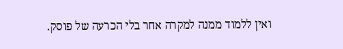ואין ללמוד ממנה למקרה אחר בלי הכרעה של פוסק.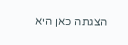הצגתה כאן היא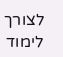לצורך לימוד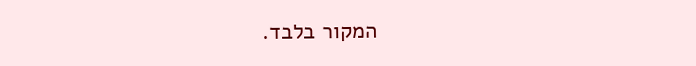המקור בלבד.